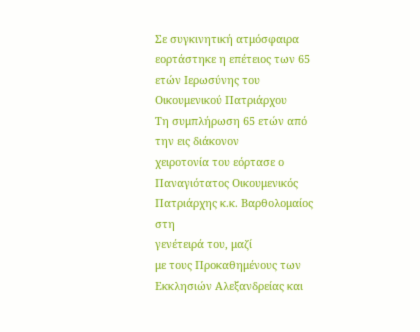Σε συγκινητική ατμόσφαιρα εορτάστηκε η επέτειος των 65 ετών Ιερωσύνης του Οικουμενικού Πατριάρχου
Τη συμπλήρωση 65 ετών από την εις διάκονον
χειροτονία του εόρτασε ο Παναγιότατος Οικουμενικός Πατριάρχης κ.κ. Βαρθολομαίος στη
γενέτειρά του, μαζί
με τους Προκαθημένους των Εκκλησιών Αλεξανδρείας και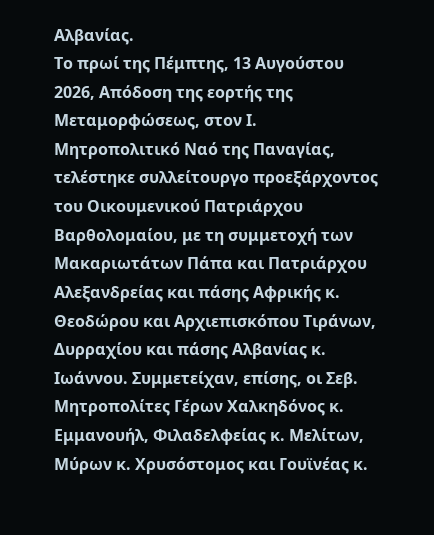Αλβανίας.
Το πρωί της Πέμπτης, 13 Αυγούστου 2026, Απόδοση της εορτής της Μεταμορφώσεως, στον Ι. Μητροπολιτικό Ναό της Παναγίας, τελέστηκε συλλείτουργο προεξάρχοντος του Οικουμενικού Πατριάρχου Βαρθολομαίου, με τη συμμετοχή των Μακαριωτάτων Πάπα και Πατριάρχου Αλεξανδρείας και πάσης Αφρικής κ. Θεοδώρου και Αρχιεπισκόπου Τιράνων, Δυρραχίου και πάσης Αλβανίας κ. Ιωάννου. Συμμετείχαν, επίσης, οι Σεβ. Μητροπολίτες Γέρων Χαλκηδόνος κ. Εμμανουήλ, Φιλαδελφείας κ. Μελίτων, Μύρων κ. Χρυσόστομος και Γουϊνέας κ.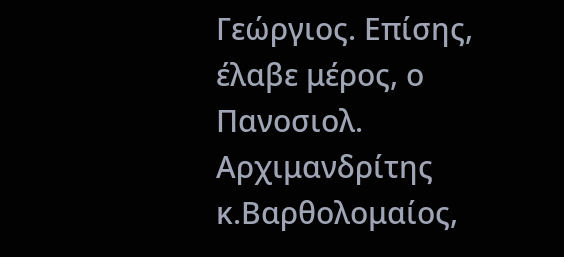Γεώργιος. Επίσης, έλαβε μέρος, ο Πανοσιολ. Αρχιμανδρίτης κ.Βαρθολομαίος,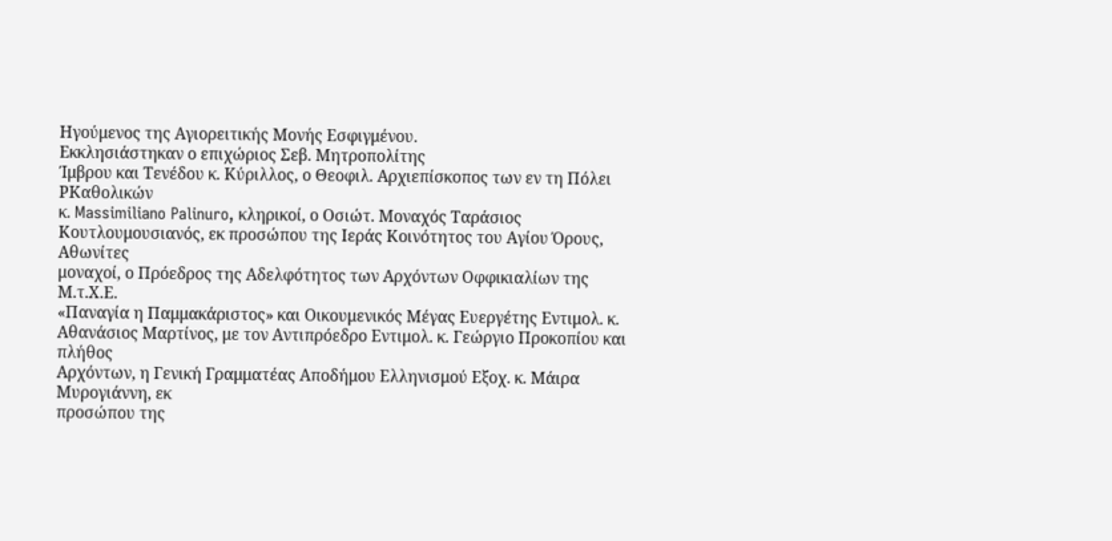Ηγούμενος της Αγιορειτικής Μονής Εσφιγμένου.
Εκκλησιάστηκαν ο επιχώριος Σεβ. Μητροπολίτης
Ίμβρου και Τενέδου κ. Κύριλλος, ο Θεοφιλ. Αρχιεπίσκοπος των εν τη Πόλει ΡΚαθολικών
κ. Massimiliano Palinuro, κληρικοί, ο Οσιώτ. Μοναχός Ταράσιος
Κουτλουμουσιανός, εκ προσώπου της Ιεράς Κοινότητος του Αγίου Όρους, Αθωνίτες
μοναχοί, ο Πρόεδρος της Αδελφότητος των Αρχόντων Οφφικιαλίων της Μ.τ.Χ.Ε.
«Παναγία η Παμμακάριστος» και Οικουμενικός Μέγας Ευεργέτης Εντιμολ. κ.
Αθανάσιος Μαρτίνος, με τον Αντιπρόεδρο Εντιμολ. κ. Γεώργιο Προκοπίου και πλήθος
Αρχόντων, η Γενική Γραμματέας Αποδήμου Ελληνισμού Εξοχ. κ. Μάιρα Μυρογιάννη, εκ
προσώπου της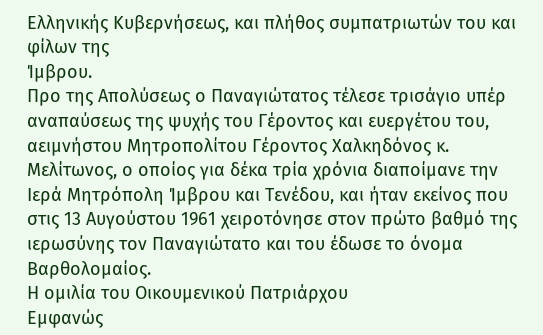Ελληνικής Κυβερνήσεως, και πλήθος συμπατριωτών του και φίλων της
Ίμβρου.
Προ της Απολύσεως ο Παναγιώτατος τέλεσε τρισάγιο υπέρ αναπαύσεως της ψυχής του Γέροντος και ευεργέτου του, αειμνήστου Μητροπολίτου Γέροντος Χαλκηδόνος κ. Μελίτωνος, ο οποίος για δέκα τρία χρόνια διαποίμανε την Ιερά Μητρόπολη Ίμβρου και Τενέδου, και ήταν εκείνος που στις 13 Αυγούστου 1961 χειροτόνησε στον πρώτο βαθμό της ιερωσύνης τον Παναγιώτατο και του έδωσε το όνομα Βαρθολομαίος.
Η ομιλία του Οικουμενικού Πατριάρχου
Εμφανώς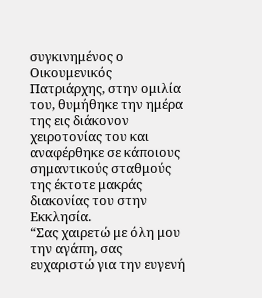συγκινημένος ο Οικουμενικός Πατριάρχης, στην ομιλία του, θυμήθηκε την ημέρα της εις διάκονον χειροτονίας του και αναφέρθηκε σε κάποιους σημαντικούς σταθμούς της έκτοτε μακράς διακονίας του στην Εκκλησία.
“Σας χαιρετώ με όλη μου την αγάπη, σας
ευχαριστώ για την ευγενή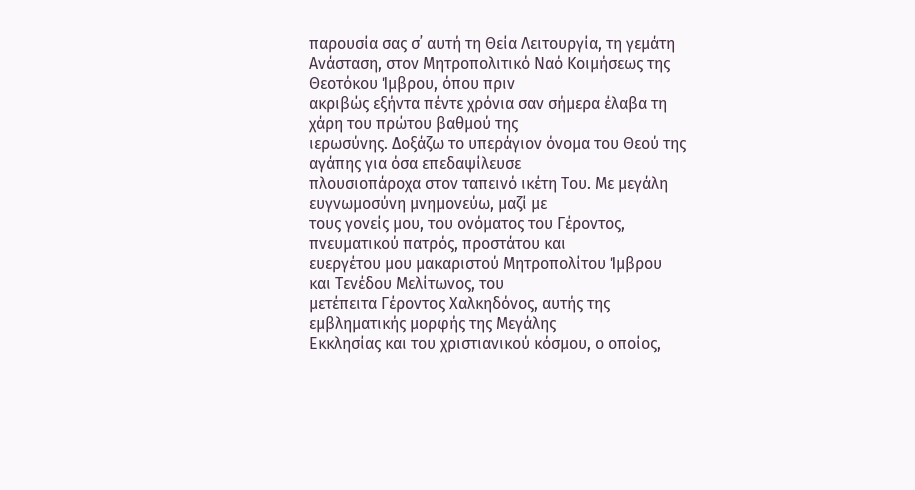παρουσία σας σ᾽ αυτή τη Θεία Λειτουργία, τη γεμάτη
Ανάσταση, στον Μητροπολιτικό Ναό Κοιμήσεως της Θεοτόκου Ίμβρου, όπου πριν
ακριβώς εξήντα πέντε χρόνια σαν σήμερα έλαβα τη χάρη του πρώτου βαθμού της
ιερωσύνης. Δοξάζω το υπεράγιον όνομα του Θεού της αγάπης για όσα επεδαψίλευσε
πλουσιοπάροχα στον ταπεινό ικέτη Του. Με μεγάλη ευγνωμοσύνη μνημονεύω, μαζί με
τους γονείς μου, του ονόματος του Γέροντος, πνευματικού πατρός, προστάτου και
ευεργέτου μου μακαριστού Μητροπολίτου Ίμβρου και Τενέδου Μελίτωνος, του
μετέπειτα Γέροντος Χαλκηδόνος, αυτής της εμβληματικής μορφής της Μεγάλης
Εκκλησίας και του χριστιανικού κόσμου, ο οποίος,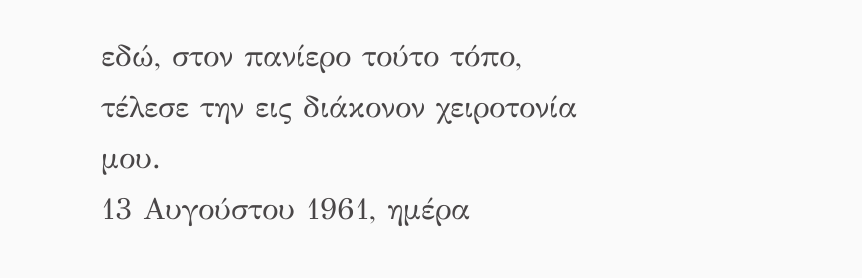εδώ, στον πανίερο τούτο τόπο,
τέλεσε την εις διάκονον χειροτονία μου.
13 Αυγούστου 1961, ημέρα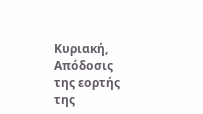Κυριακή, Απόδοσις
της εορτής της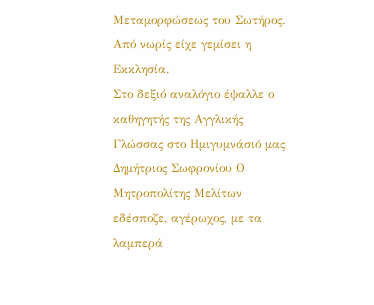Μεταμορφώσεως του Σωτήρος. Από νωρίς είχε γεμίσει η Εκκλησία.
Στο δεξιό αναλόγιο έψαλλε ο καθηγητής της Αγγλικής Γλώσσας στο Ημιγυμνάσιό μας
Δημήτριος Σωφρονίου Ο Μητροπολίτης Μελίτων εδέσποζε, αγέρωχος, με τα λαμπερά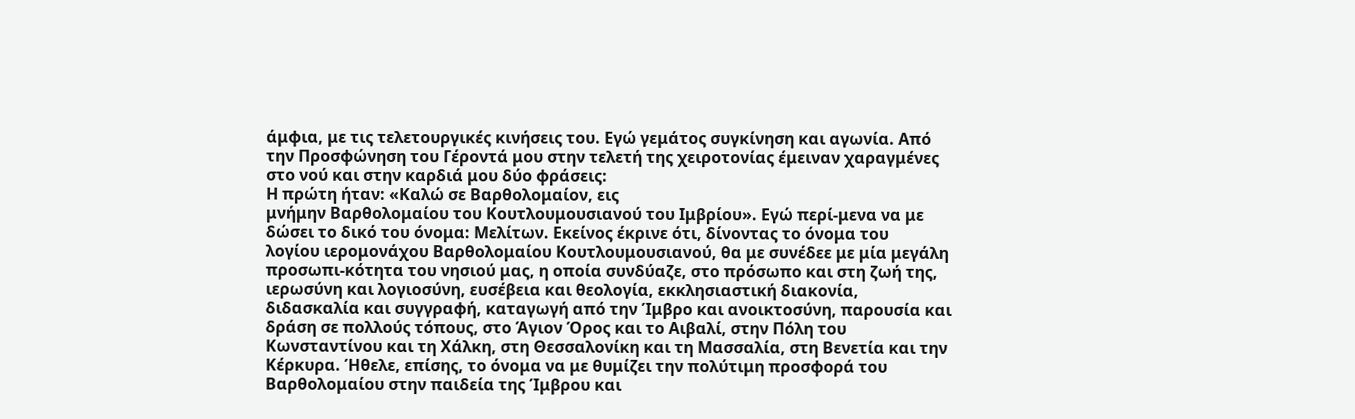άμφια, με τις τελετουργικές κινήσεις του. Εγώ γεμάτος συγκίνηση και αγωνία. Από
την Προσφώνηση του Γέροντά μου στην τελετή της χειροτονίας έμειναν χαραγμένες
στο νού και στην καρδιά μου δύο φράσεις:
Η πρώτη ήταν: «Καλώ σε Βαρθολομαίον, εις
μνήμην Βαρθολομαίου του Κουτλουμουσιανού του Ιμβρίου». Εγώ περί-μενα να με
δώσει το δικό του όνομα: Μελίτων. Εκείνος έκρινε ότι, δίνοντας το όνομα του
λογίου ιερομονάχου Βαρθολομαίου Κουτλουμουσιανού, θα με συνέδεε με μία μεγάλη
προσωπι-κότητα του νησιού μας, η οποία συνδύαζε, στο πρόσωπο και στη ζωή της,
ιερωσύνη και λογιοσύνη, ευσέβεια και θεολογία, εκκλησιαστική διακονία,
διδασκαλία και συγγραφή, καταγωγή από την Ίμβρο και ανοικτοσύνη, παρουσία και
δράση σε πολλούς τόπους, στο Άγιον Όρος και το Αιβαλί, στην Πόλη του
Κωνσταντίνου και τη Χάλκη, στη Θεσσαλονίκη και τη Μασσαλία, στη Βενετία και την
Κέρκυρα. Ήθελε, επίσης, το όνομα να με θυμίζει την πολύτιμη προσφορά του
Βαρθολομαίου στην παιδεία της Ίμβρου και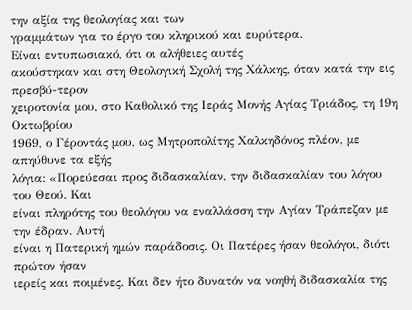την αξία της θεολογίας και των
γραμμάτων για το έργο του κληρικού και ευρύτερα.
Είναι εντυπωσιακό, ότι οι αλήθειες αυτές
ακούστηκαν και στη Θεολογική Σχολή της Χάλκης, όταν κατά την εις πρεσβύ-τερον
χειροτονία μου, στο Καθολικό της Ιεράς Μονής Αγίας Τριάδος, τη 19η Οκτωβρίου
1969, ο Γέροντάς μου, ως Μητροπολίτης Χαλκηδόνος πλέον, με απηύθυνε τα εξής
λόγια: «Πορεύεσαι προς διδασκαλίαν, την διδασκαλίαν του λόγου του Θεού. Και
είναι πληρότης του θεολόγου να εναλλάσση την Αγίαν Τράπεζαν με την έδραν. Αυτή
είναι η Πατερική ημών παράδοσις. Οι Πατέρες ήσαν θεολόγοι, διότι πρώτον ήσαν
ιερείς και ποιμένες. Και δεν ήτο δυνατόν να νοηθή διδασκαλία της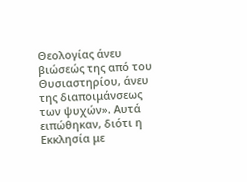Θεολογίας άνευ
βιώσεώς της από του Θυσιαστηρίου, άνευ της διαποιμάνσεως των ψυχών». Αυτά
ειπώθηκαν, διότι η Εκκλησία με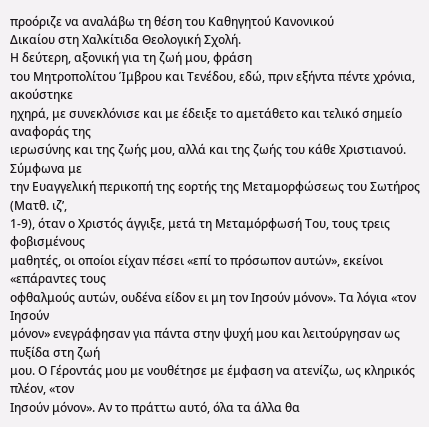προόριζε να αναλάβω τη θέση του Καθηγητού Κανονικού
Δικαίου στη Χαλκίτιδα Θεολογική Σχολή.
Η δεύτερη, αξονική για τη ζωή μου, φράση
του Μητροπολίτου Ίμβρου και Τενέδου, εδώ, πριν εξήντα πέντε χρόνια, ακούστηκε
ηχηρά, με συνεκλόνισε και με έδειξε το αμετάθετο και τελικό σημείο αναφοράς της
ιερωσύνης και της ζωής μου, αλλά και της ζωής του κάθε Χριστιανού. Σύμφωνα με
την Ευαγγελική περικοπή της εορτής της Μεταμορφώσεως του Σωτήρος (Ματθ. ιζ’,
1-9), όταν ο Χριστός άγγιξε, μετά τη Μεταμόρφωσή Του, τους τρεις φοβισμένους
μαθητές, οι οποίοι είχαν πέσει «επί το πρόσωπον αυτών», εκείνοι «επάραντες τους
οφθαλμούς αυτών, ουδένα είδον ει μη τον Ιησούν μόνον». Τα λόγια «τον Ιησούν
μόνον» ενεγράφησαν για πάντα στην ψυχή μου και λειτούργησαν ως πυξίδα στη ζωή
μου. Ο Γέροντάς μου με νουθέτησε με έμφαση να ατενίζω, ως κληρικός πλέον, «τον
Ιησούν μόνον». Αν το πράττω αυτό, όλα τα άλλα θα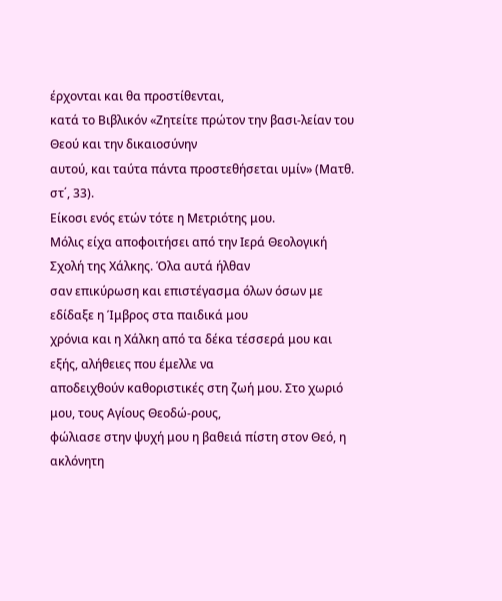έρχονται και θα προστίθενται,
κατά το Βιβλικόν «Ζητείτε πρώτον την βασι-λείαν του Θεού και την δικαιοσύνην
αυτού, και ταύτα πάντα προστεθήσεται υμίν» (Ματθ. στ΄, 33).
Είκοσι ενός ετών τότε η Μετριότης μου.
Μόλις είχα αποφοιτήσει από την Ιερά Θεολογική Σχολή της Χάλκης. Όλα αυτά ήλθαν
σαν επικύρωση και επιστέγασμα όλων όσων με εδίδαξε η Ίμβρος στα παιδικά μου
χρόνια και η Χάλκη από τα δέκα τέσσερά μου και εξής, αλήθειες που έμελλε να
αποδειχθούν καθοριστικές στη ζωή μου. Στο χωριό μου, τους Αγίους Θεοδώ-ρους,
φώλιασε στην ψυχή μου η βαθειά πίστη στον Θεό, η ακλόνητη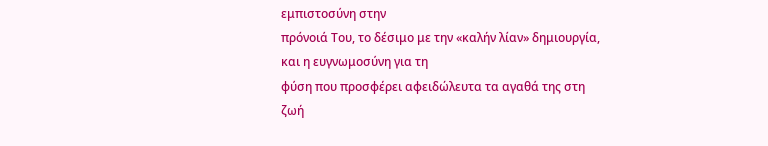εμπιστοσύνη στην
πρόνοιά Του, το δέσιμο με την «καλήν λίαν» δημιουργία, και η ευγνωμοσύνη για τη
φύση που προσφέρει αφειδώλευτα τα αγαθά της στη ζωή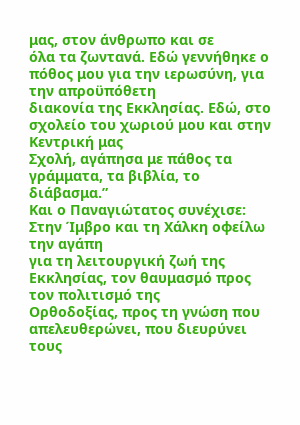μας, στον άνθρωπο και σε
όλα τα ζωντανά. Εδώ γεννήθηκε ο πόθος μου για την ιερωσύνη, για την απροϋπόθετη
διακονία της Εκκλησίας. Εδώ, στο σχολείο του χωριού μου και στην Κεντρική μας
Σχολή, αγάπησα με πάθος τα γράμματα, τα βιβλία, το διάβασμα.”
Και ο Παναγιώτατος συνέχισε:
Στην Ίμβρο και τη Χάλκη οφείλω την αγάπη
για τη λειτουργική ζωή της Εκκλησίας, τον θαυμασμό προς τον πολιτισμό της
Ορθοδοξίας, προς τη γνώση που απελευθερώνει, που διευρύνει τους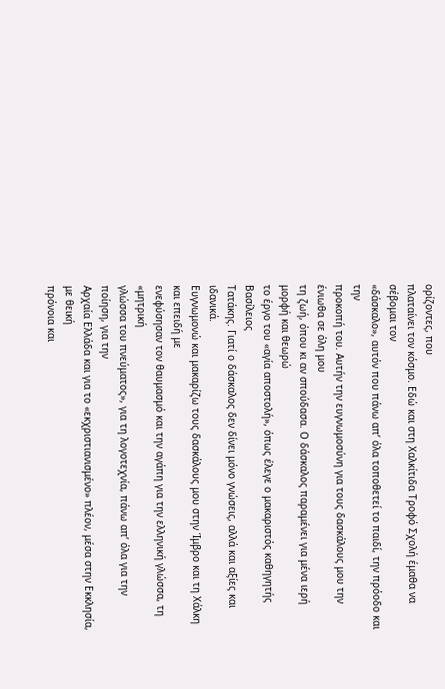ορίζοντες, που
πλαταίνει τον κόσμο. Εδώ και στη Χαλκίτιδα Τροφό Σχολή έμαθα να σέβομαι τον
«δάσκαλο», αυτόν που πάνω απ’ όλα τοποθετεί το παιδί, την πρόοδο και την
προκοπή του. Αυτήν την ευγνωμοσύνη για τους δασκάλους μου την ένιωθα σε όλη μου
τη ζωή, όπου κι αν σπούδασα. Ο δάσκαλος παραμένει για μένα ιερή μορφή και θεωρώ
το έργο του «αγία αποστολή», όπως έλεγε ο μακαριστός καθηγητής Βασίλειος
Τατάκης. Γιατί ο δάσκαλος δεν δίνει μόνο γνώσεις, αλλά και αξίες και ιδανικά.
Ευγνωμονώ και μακαρίζω τους δασκάλους μου στην Ίμβρο και τη Χάλκη και επειδή με
ενεφύσησαν τον θαυμασμό και την αγάπη για την ελληνική γλώσσα, τη «μητρική
γλώσσα του πνεύματος», για τη λογοτεχνία, πάνω απ’ όλα για την ποίηση, για την
Αρχαία Ελλάδα και για το «εκχριστιανισμένο» πλέον, μέσα στην Εκκλησία, με θεική
πρόνοια και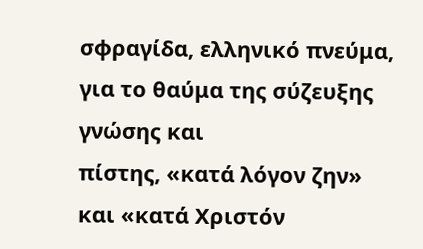σφραγίδα, ελληνικό πνεύμα, για το θαύμα της σύζευξης γνώσης και
πίστης, «κατά λόγον ζην» και «κατά Χριστόν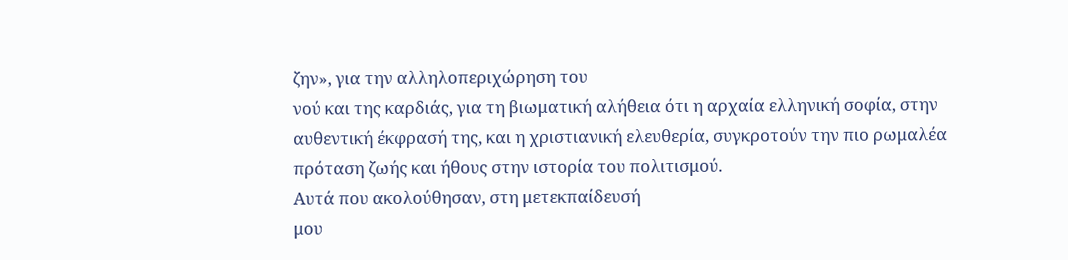ζην», για την αλληλοπεριχώρηση του
νού και της καρδιάς, για τη βιωματική αλήθεια ότι η αρχαία ελληνική σοφία, στην
αυθεντική έκφρασή της, και η χριστιανική ελευθερία, συγκροτούν την πιο ρωμαλέα
πρόταση ζωής και ήθους στην ιστορία του πολιτισμού.
Αυτά που ακολούθησαν, στη μετεκπαίδευσή
μου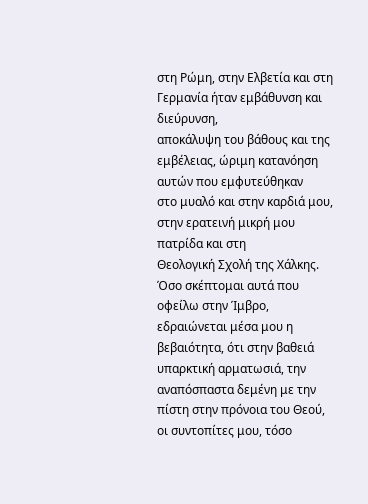στη Ρώμη, στην Ελβετία και στη Γερμανία ήταν εμβάθυνση και διεύρυνση,
αποκάλυψη του βάθους και της εμβέλειας, ώριμη κατανόηση αυτών που εμφυτεύθηκαν
στο μυαλό και στην καρδιά μου, στην ερατεινή μικρή μου πατρίδα και στη
Θεολογική Σχολή της Χάλκης.
Όσο σκέπτομαι αυτά που οφείλω στην Ίμβρο,
εδραιώνεται μέσα μου η βεβαιότητα, ότι στην βαθειά υπαρκτική αρματωσιά, την
αναπόσπαστα δεμένη με την πίστη στην πρόνοια του Θεού, οι συντοπίτες μου, τόσο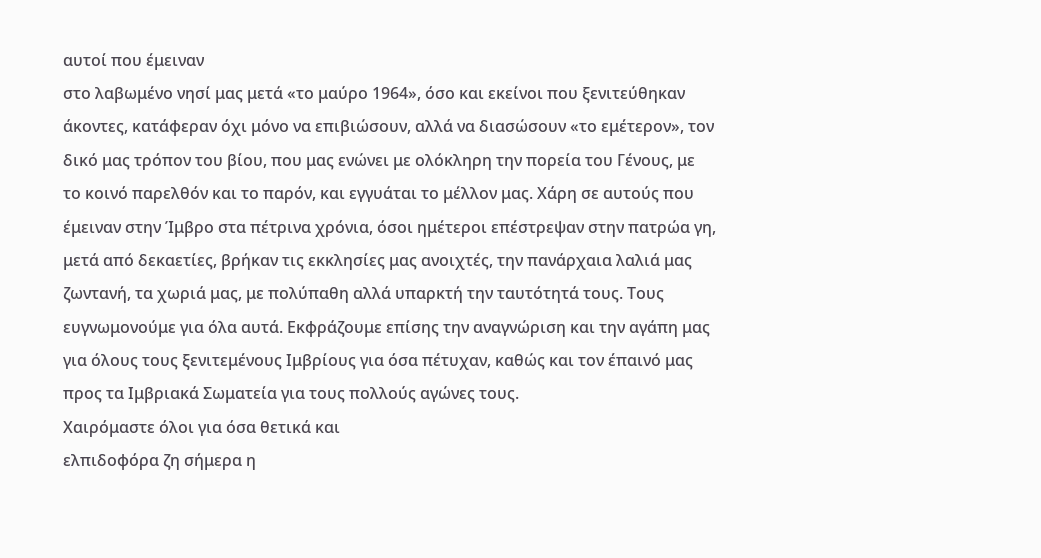αυτοί που έμειναν
στο λαβωμένο νησί μας μετά «το μαύρο 1964», όσο και εκείνοι που ξενιτεύθηκαν
άκοντες, κατάφεραν όχι μόνο να επιβιώσουν, αλλά να διασώσουν «το εμέτερον», τον
δικό μας τρόπον του βίου, που μας ενώνει με ολόκληρη την πορεία του Γένους, με
το κοινό παρελθόν και το παρόν, και εγγυάται το μέλλον μας. Χάρη σε αυτούς που
έμειναν στην Ίμβρο στα πέτρινα χρόνια, όσοι ημέτεροι επέστρεψαν στην πατρώα γη,
μετά από δεκαετίες, βρήκαν τις εκκλησίες μας ανοιχτές, την πανάρχαια λαλιά μας
ζωντανή, τα χωριά μας, με πολύπαθη αλλά υπαρκτή την ταυτότητά τους. Τους
ευγνωμονούμε για όλα αυτά. Εκφράζουμε επίσης την αναγνώριση και την αγάπη μας
για όλους τους ξενιτεμένους Ιμβρίους για όσα πέτυχαν, καθώς και τον έπαινό μας
προς τα Ιμβριακά Σωματεία για τους πολλούς αγώνες τους.
Χαιρόμαστε όλοι για όσα θετικά και
ελπιδοφόρα ζη σήμερα η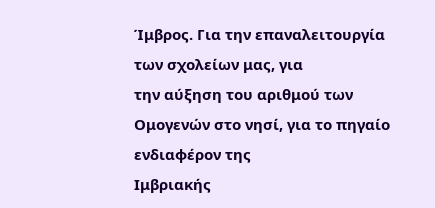Ίμβρος. Για την επαναλειτουργία των σχολείων μας, για
την αύξηση του αριθμού των Ομογενών στο νησί, για το πηγαίο ενδιαφέρον της
Ιμβριακής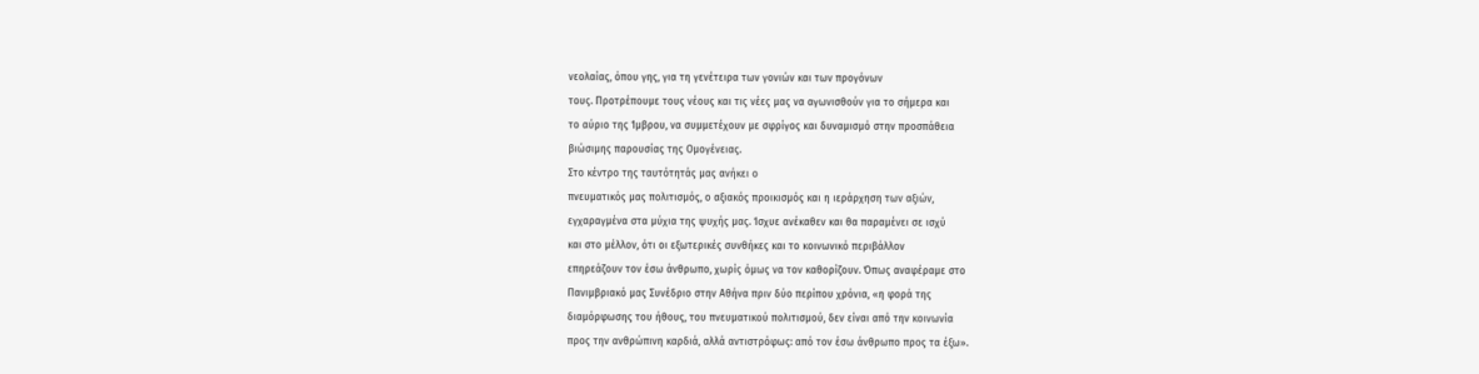νεολαίας, όπου γης, για τη γενέτειρα των γονιών και των προγόνων
τους. Προτρέπουμε τους νέους και τις νέες μας να αγωνισθούν για το σήμερα και
το αύριο της Ίμβρου, να συμμετέχουν με σφρίγος και δυναμισμό στην προσπάθεια
βιώσιμης παρουσίας της Ομογένειας.
Στο κέντρο της ταυτότητάς μας ανήκει ο
πνευματικός μας πολιτισμός, ο αξιακός προικισμός και η ιεράρχηση των αξιών,
εγχαραγμένα στα μύχια της ψυχής μας. Ίσχυε ανέκαθεν και θα παραμένει σε ισχύ
και στο μέλλον, ότι οι εξωτερικές συνθήκες και το κοινωνικό περιβάλλον
επηρεάζουν τον έσω άνθρωπο, χωρίς όμως να τον καθορίζουν. Όπως αναφέραμε στο
Πανιμβριακό μας Συνέδριο στην Αθήνα πριν δύο περίπου χρόνια, «η φορά της
διαμόρφωσης του ήθους, του πνευματικού πολιτισμού, δεν είναι από την κοινωνία
προς την ανθρώπινη καρδιά, αλλά αντιστρόφως: από τον έσω άνθρωπο προς τα έξω».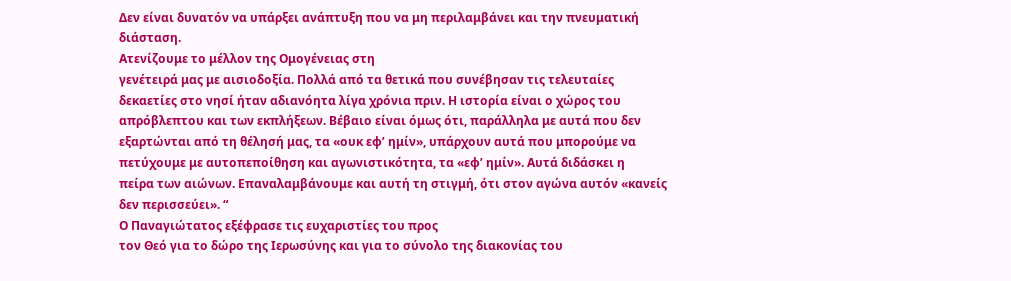Δεν είναι δυνατόν να υπάρξει ανάπτυξη που να μη περιλαμβάνει και την πνευματική
διάσταση.
Ατενίζουμε το μέλλον της Ομογένειας στη
γενέτειρά μας με αισιοδοξία. Πολλά από τα θετικά που συνέβησαν τις τελευταίες
δεκαετίες στο νησί ήταν αδιανόητα λίγα χρόνια πριν. Η ιστορία είναι ο χώρος του
απρόβλεπτου και των εκπλήξεων. Βέβαιο είναι όμως ότι, παράλληλα με αυτά που δεν
εξαρτώνται από τη θέλησή μας, τα «ουκ εφ’ ημίν», υπάρχουν αυτά που μπορούμε να
πετύχουμε με αυτοπεποίθηση και αγωνιστικότητα, τα «εφ’ ημίν». Αυτά διδάσκει η
πείρα των αιώνων. Επαναλαμβάνουμε και αυτή τη στιγμή, ότι στον αγώνα αυτόν «κανείς
δεν περισσεύει». “
Ο Παναγιώτατος εξέφρασε τις ευχαριστίες του προς
τον Θεό για το δώρο της Ιερωσύνης και για το σύνολο της διακονίας του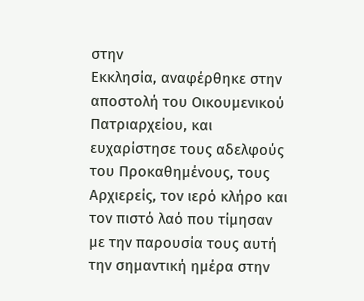στην
Εκκλησία, αναφέρθηκε στην αποστολή του Οικουμενικού Πατριαρχείου, και
ευχαρίστησε τους αδελφούς του Προκαθημένους, τους Αρχιερείς, τον ιερό κλήρο και
τον πιστό λαό που τίμησαν με την παρουσία τους αυτή την σημαντική ημέρα στην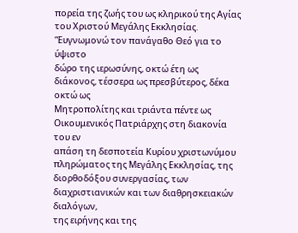πορεία της ζωής του ως κληρικού της Αγίας του Χριστού Μεγάλης Εκκλησίας.
“Ευγνωμονώ τον πανάγαθο Θεό για το ύψιστο
δώρο της ιερωσύνης, οκτώ έτη ως διάκονος, τέσσερα ως πρεσβύτερος, δέκα οκτώ ως
Μητροπολίτης και τριάντα πέντε ως Οικουμενικός Πατριάρχης στη διακονία του εν
απάση τη δεσποτεία Κυρίου χριστωνύμου πληρώματος της Μεγάλης Εκκλησίας, της
διορθοδόξου συνεργασίας, των διαχριστιανικών και των διαθρησκειακών διαλόγων,
της ειρήνης και της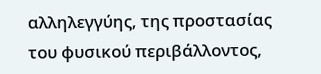αλληλεγγύης, της προστασίας του φυσικού περιβάλλοντος,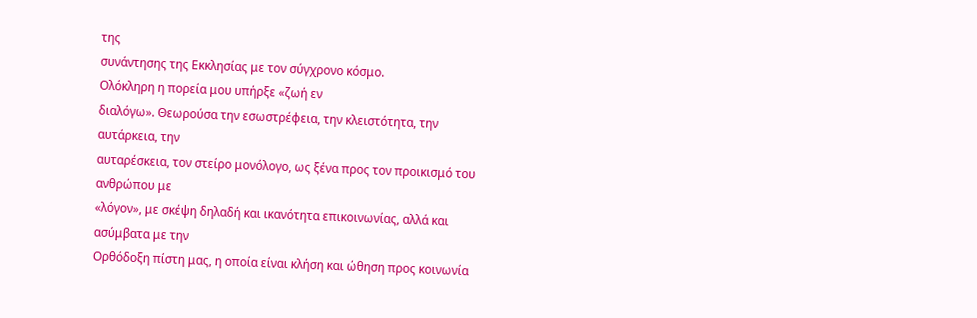της
συνάντησης της Εκκλησίας με τον σύγχρονο κόσμο.
Ολόκληρη η πορεία μου υπήρξε «ζωή εν
διαλόγω». Θεωρούσα την εσωστρέφεια, την κλειστότητα, την αυτάρκεια, την
αυταρέσκεια, τον στείρο μονόλογο, ως ξένα προς τον προικισμό του ανθρώπου με
«λόγον», με σκέψη δηλαδή και ικανότητα επικοινωνίας, αλλά και ασύμβατα με την
Ορθόδοξη πίστη μας, η οποία είναι κλήση και ώθηση προς κοινωνία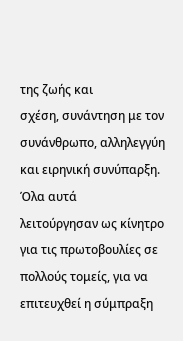της ζωής και
σχέση, συνάντηση με τον συνάνθρωπο, αλληλεγγύη και ειρηνική συνύπαρξη. Όλα αυτά
λειτούργησαν ως κίνητρο για τις πρωτοβουλίες σε πολλούς τομείς, για να
επιτευχθεί η σύμπραξη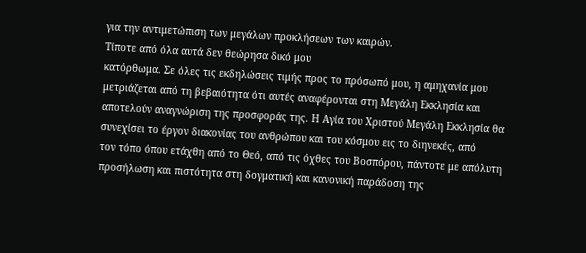για την αντιμετώπιση των μεγάλων προκλήσεων των καιρών.
Τίποτε από όλα αυτά δεν θεώρησα δικό μου
κατόρθωμα. Σε όλες τις εκδηλώσεις τιμής προς το πρόσωπό μου, η αμηχανία μου
μετριάζεται από τη βεβαιότητα ότι αυτές αναφέρονται στη Μεγάλη Εκκλησία και
αποτελούν αναγνώριση της προσφοράς της. Η Αγία του Χριστού Μεγάλη Εκκλησία θα
συνεχίσει το έργον διακονίας του ανθρώπου και του κόσμου εις το διηνεκές, από
τον τόπο όπου ετάχθη από το Θεό, από τις όχθες του Βοσπόρου, πάντοτε με απόλυτη
προσήλωση και πιστότητα στη δογματική και κανονική παράδοση της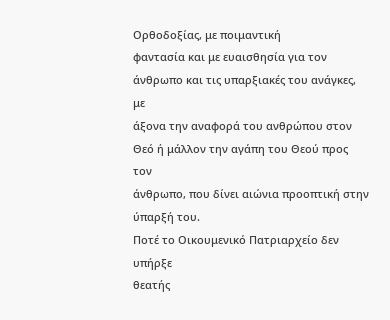Ορθοδοξίας, με ποιμαντική
φαντασία και με ευαισθησία για τον άνθρωπο και τις υπαρξιακές του ανάγκες, με
άξονα την αναφορά του ανθρώπου στον Θεό ή μάλλον την αγάπη του Θεού προς τον
άνθρωπο, που δίνει αιώνια προοπτική στην ύπαρξή του.
Ποτέ το Οικουμενικό Πατριαρχείο δεν υπήρξε
θεατής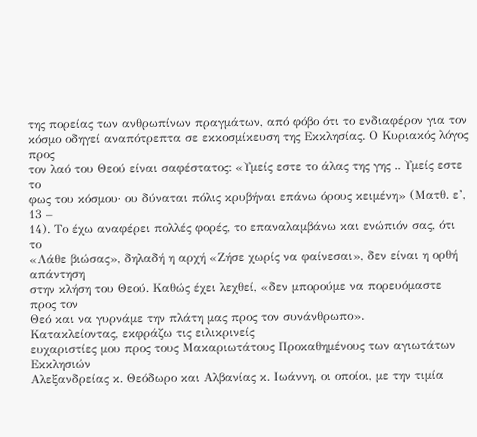της πορείας των ανθρωπίνων πραγμάτων, από φόβο ότι το ενδιαφέρον για τον
κόσμο οδηγεί αναπότρεπτα σε εκκοσμίκευση της Εκκλησίας. Ο Κυριακός λόγος προς
τον λαό του Θεού είναι σαφέστατος: «Υμείς εστε το άλας της γης .. Υμείς εστε το
φως του κόσμου· ου δύναται πόλις κρυβήναι επάνω όρους κειμένη» (Ματθ. ε’, 13 –
14). Το έχω αναφέρει πολλές φορές, το επαναλαμβάνω και ενώπιόν σας, ότι το
«Λάθε βιώσας», δηλαδή η αρχή «Ζήσε χωρίς να φαίνεσαι», δεν είναι η ορθή απάντηση
στην κλήση του Θεού. Καθώς έχει λεχθεί, «δεν μπορούμε να πορευόμαστε προς τον
Θεό και να γυρνάμε την πλάτη μας προς τον συνάνθρωπο».
Κατακλείοντας, εκφράζω τις ειλικρινείς
ευχαριστίες μου προς τους Μακαριωτάτους Προκαθημένους των αγιωτάτων Εκκλησιών
Αλεξανδρείας κ. Θεόδωρο και Αλβανίας κ. Ιωάννη, οι οποίοι, με την τιμία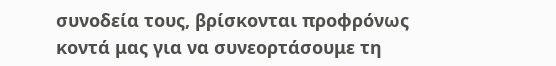συνοδεία τους, βρίσκονται προφρόνως κοντά μας για να συνεορτάσουμε τη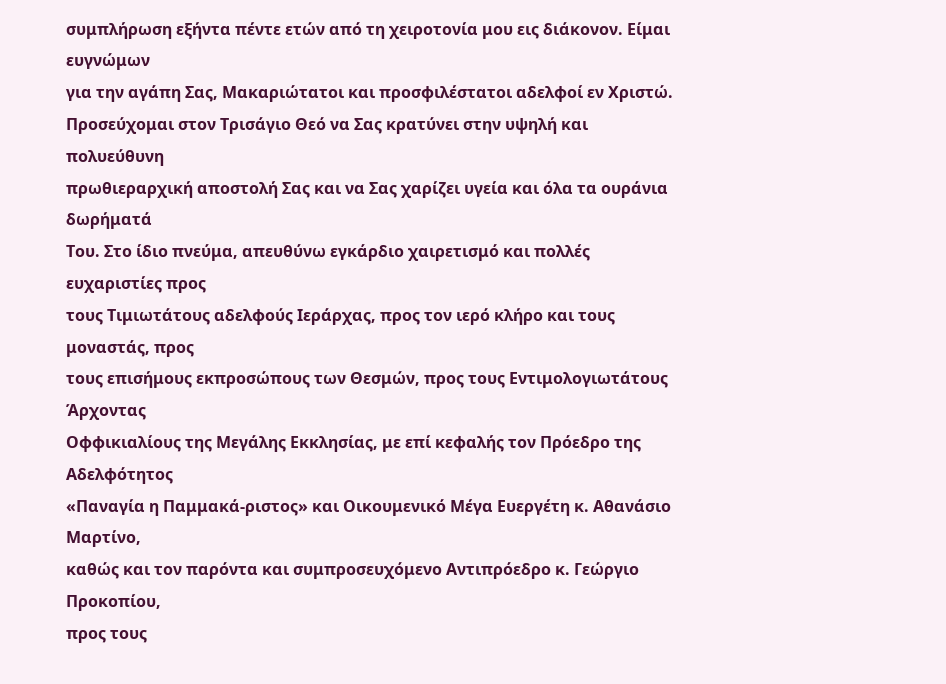συμπλήρωση εξήντα πέντε ετών από τη χειροτονία μου εις διάκονον. Είμαι ευγνώμων
για την αγάπη Σας, Μακαριώτατοι και προσφιλέστατοι αδελφοί εν Χριστώ.
Προσεύχομαι στον Τρισάγιο Θεό να Σας κρατύνει στην υψηλή και πολυεύθυνη
πρωθιεραρχική αποστολή Σας και να Σας χαρίζει υγεία και όλα τα ουράνια δωρήματά
Του. Στο ίδιο πνεύμα, απευθύνω εγκάρδιο χαιρετισμό και πολλές ευχαριστίες προς
τους Τιμιωτάτους αδελφούς Ιεράρχας, προς τον ιερό κλήρο και τους μοναστάς, προς
τους επισήμους εκπροσώπους των Θεσμών, προς τους Εντιμολογιωτάτους Άρχοντας
Οφφικιαλίους της Μεγάλης Εκκλησίας, με επί κεφαλής τον Πρόεδρο της Αδελφότητος
«Παναγία η Παμμακά-ριστος» και Οικουμενικό Μέγα Ευεργέτη κ. Αθανάσιο Μαρτίνο,
καθώς και τον παρόντα και συμπροσευχόμενο Αντιπρόεδρο κ. Γεώργιο Προκοπίου,
προς τους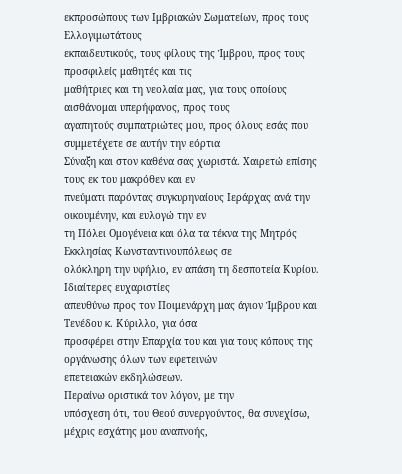εκπροσώπους των Ιμβριακών Σωματείων, προς τους Ελλογιμωτάτους
εκπαιδευτικούς, τους φίλους της Ίμβρου, προς τους προσφιλείς μαθητές και τις
μαθήτριες και τη νεολαία μας, για τους οποίους αισθάνομαι υπερήφανος, προς τους
αγαπητούς συμπατριώτες μου, προς όλους εσάς που συμμετέχετε σε αυτήν την εόρτια
Σύναξη και στον καθένα σας χωριστά. Χαιρετώ επίσης τους εκ του μακρόθεν και εν
πνεύματι παρόντας συγκυρηναίους Ιεράρχας ανά την οικουμένην, και ευλογώ την εν
τη Πόλει Ομογένεια και όλα τα τέκνα της Μητρός Εκκλησίας Κωνσταντινουπόλεως σε
ολόκληρη την υφήλιο, εν απάση τη δεσποτεία Κυρίου. Ιδιαίτερες ευχαριστίες
απευθύνω προς τον Ποιμενάρχη μας άγιον Ίμβρου και Τενέδου κ. Κύριλλο, για όσα
προσφέρει στην Επαρχία του και για τους κόπους της οργάνωσης όλων των εφετεινών
επετειακών εκδηλώσεων.
Περαίνω οριστικά τον λόγον, με την
υπόσχεση ότι, του Θεού συνεργούντος, θα συνεχίσω, μέχρις εσχάτης μου αναπνοής,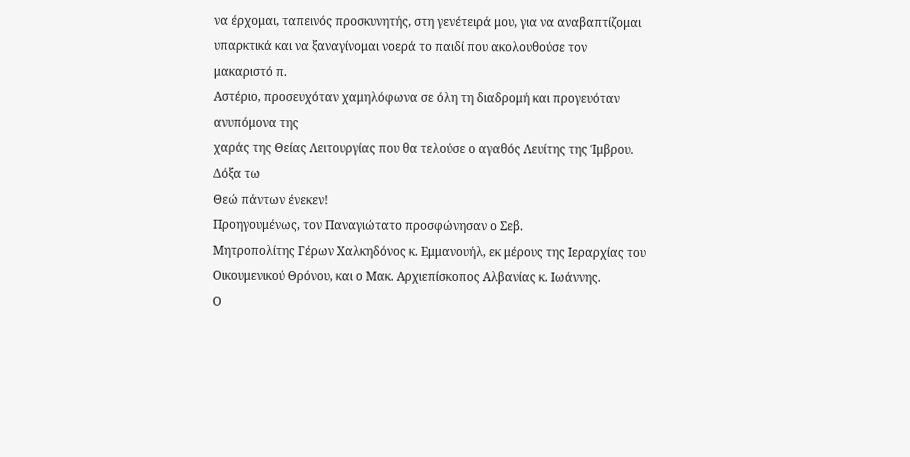να έρχομαι, ταπεινός προσκυνητής, στη γενέτειρά μου, για να αναβαπτίζομαι
υπαρκτικά και να ξαναγίνομαι νοερά το παιδί που ακολουθούσε τον μακαριστό π.
Αστέριο, προσευχόταν χαμηλόφωνα σε όλη τη διαδρομή και προγευόταν ανυπόμονα της
χαράς της Θείας Λειτουργίας που θα τελούσε ο αγαθός Λευίτης της Ίμβρου. Δόξα τω
Θεώ πάντων ένεκεν!
Προηγουμένως, τον Παναγιώτατο προσφώνησαν ο Σεβ.
Μητροπολίτης Γέρων Χαλκηδόνος κ. Εμμανουήλ, εκ μέρους της Ιεραρχίας του
Οικουμενικού Θρόνου, και ο Μακ. Αρχιεπίσκοπος Αλβανίας κ. Ιωάννης.
Ο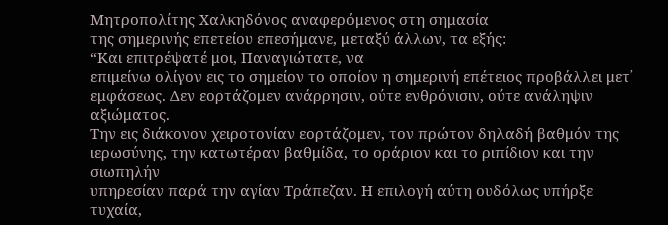Μητροπολίτης Χαλκηδόνος αναφερόμενος στη σημασία
της σημερινής επετείου επεσήμανε, μεταξύ άλλων, τα εξής:
“Και επιτρέψατέ μοι, Παναγιώτατε, να
επιμείνω ολίγον εις το σημείον το οποίον η σημερινή επέτειος προβάλλει μετ᾽
εμφάσεως. Δεν εορτάζομεν ανάρρησιν, ούτε ενθρόνισιν, ούτε ανάληψιν αξιώματος.
Την εις διάκονον χειροτονίαν εορτάζομεν, τον πρώτον δηλαδή βαθμόν της
ιερωσύνης, την κατωτέραν βαθμίδα, το οράριον και το ριπίδιον και την σιωπηλήν
υπηρεσίαν παρά την αγίαν Τράπεζαν. Η επιλογή αύτη ουδόλως υπήρξε τυχαία,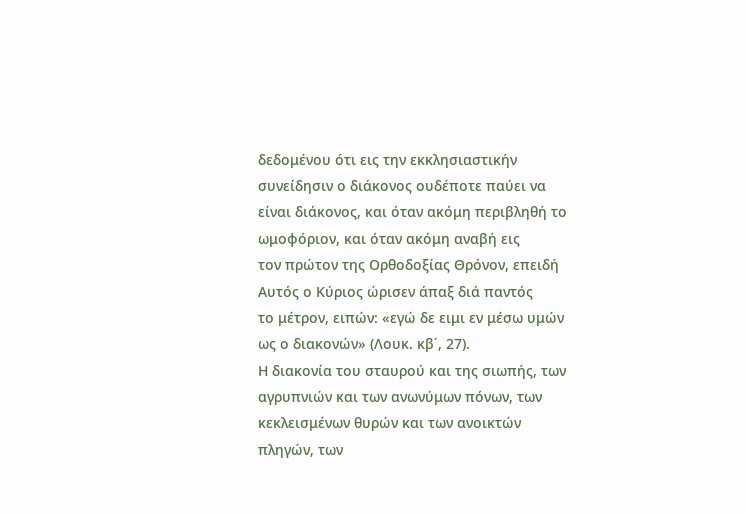δεδομένου ότι εις την εκκλησιαστικήν συνείδησιν ο διάκονος ουδέποτε παύει να
είναι διάκονος, και όταν ακόμη περιβληθή το ωμοφόριον, και όταν ακόμη αναβή εις
τον πρώτον της Ορθοδοξίας Θρόνον, επειδή Αυτός ο Κύριος ώρισεν άπαξ διά παντός
το μέτρον, ειπών: «εγώ δε ειμι εν μέσω υμών ως ο διακονών» (Λουκ. κβ΄, 27).
Η διακονία του σταυρού και της σιωπής, των
αγρυπνιών και των ανωνύμων πόνων, των κεκλεισμένων θυρών και των ανοικτών
πληγών, των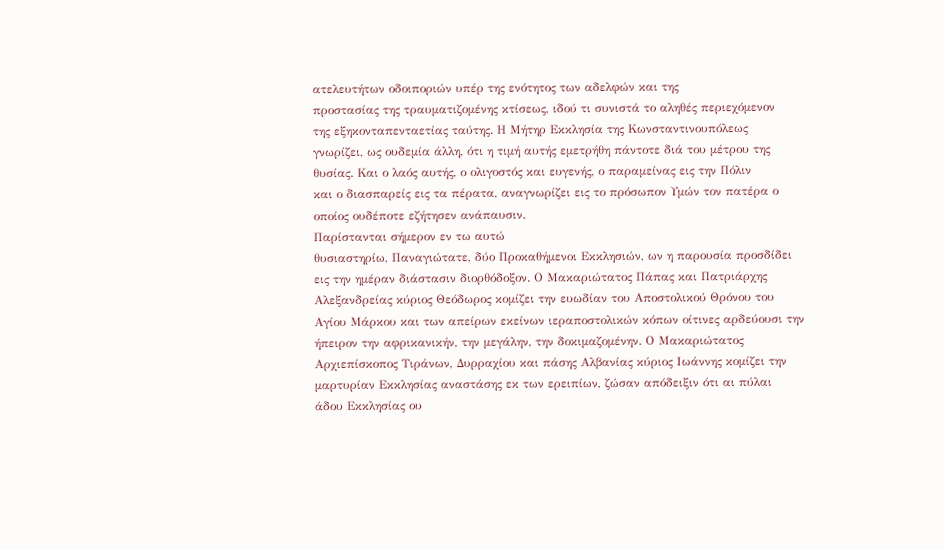ατελευτήτων οδοιποριών υπέρ της ενότητος των αδελφών και της
προστασίας της τραυματιζομένης κτίσεως, ιδού τι συνιστά το αληθές περιεχόμενον
της εξηκονταπενταετίας ταύτης. Η Μήτηρ Εκκλησία της Κωνσταντινουπόλεως
γνωρίζει, ως ουδεμία άλλη, ότι η τιμή αυτής εμετρήθη πάντοτε διά του μέτρου της
θυσίας. Και ο λαός αυτής, ο ολιγοστός και ευγενής, ο παραμείνας εις την Πόλιν
και ο διασπαρείς εις τα πέρατα, αναγνωρίζει εις το πρόσωπον Υμών τον πατέρα ο
οποίος ουδέποτε εζήτησεν ανάπαυσιν.
Παρίστανται σήμερον εν τω αυτώ
θυσιαστηρίω, Παναγιώτατε, δύο Προκαθήμενοι Εκκλησιών, ων η παρουσία προσδίδει
εις την ημέραν διάστασιν διορθόδοξον. Ο Μακαριώτατος Πάπας και Πατριάρχης
Αλεξανδρείας κύριος Θεόδωρος κομίζει την ευωδίαν του Αποστολικού Θρόνου του
Αγίου Μάρκου και των απείρων εκείνων ιεραποστολικών κόπων οίτινες αρδεύουσι την
ήπειρον την αφρικανικήν, την μεγάλην, την δοκιμαζομένην. Ο Μακαριώτατος
Αρχιεπίσκοπος Τιράνων, Δυρραχίου και πάσης Αλβανίας κύριος Ιωάννης κομίζει την
μαρτυρίαν Εκκλησίας αναστάσης εκ των ερειπίων, ζώσαν απόδειξιν ότι αι πύλαι
άδου Εκκλησίας ου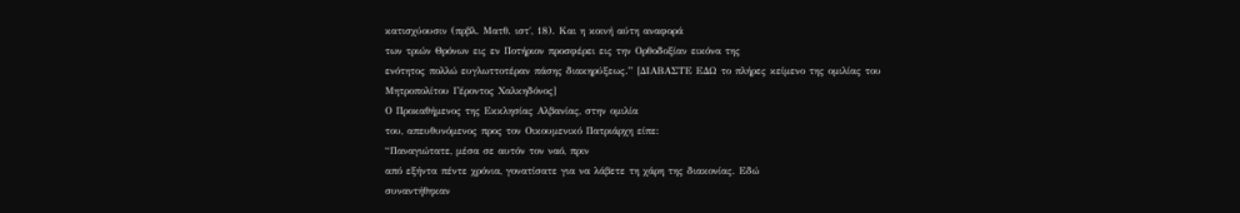κατισχύουσιν (πρβλ. Ματθ. ιστ΄, 18). Και η κοινή αύτη αναφορά
των τριών Θρόνων εις εν Ποτήριον προσφέρει εις την Ορθοδοξίαν εικόνα της
ενότητος πολλώ ευγλωττοτέραν πάσης διακηρύξεως.” [ΔΙΑΒΑΣΤΕ ΕΔΩ το πλήρες κείμενο της ομιλίας του
Μητροπολίτου Γέροντος Χαλκηδόνος]
Ο Προκαθήμενος της Εκκλησίας Αλβανίας, στην ομιλία
του, απευθυνόμενος προς τον Οικουμενικό Πατριάρχη είπε:
“Παναγιώτατε, μέσα σε αυτόν τον ναό, πριν
από εξήντα πέντε χρόνια, γονατίσατε για να λάβετε τη χάρη της διακονίας. Εδώ
συναντήθηκαν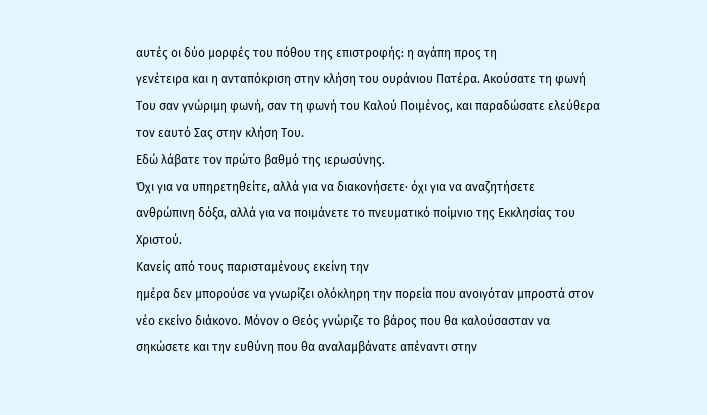αυτές οι δύο μορφές του πόθου της επιστροφής: η αγάπη προς τη
γενέτειρα και η ανταπόκριση στην κλήση του ουράνιου Πατέρα. Ακούσατε τη φωνή
Του σαν γνώριμη φωνή, σαν τη φωνή του Καλού Ποιμένος, και παραδώσατε ελεύθερα
τον εαυτό Σας στην κλήση Του.
Εδώ λάβατε τον πρώτο βαθμό της ιερωσύνης.
Όχι για να υπηρετηθείτε, αλλά για να διακονήσετε· όχι για να αναζητήσετε
ανθρώπινη δόξα, αλλά για να ποιμάνετε το πνευματικό ποίμνιο της Εκκλησίας του
Χριστού.
Κανείς από τους παρισταμένους εκείνη την
ημέρα δεν μπορούσε να γνωρίζει ολόκληρη την πορεία που ανοιγόταν μπροστά στον
νέο εκείνο διάκονο. Μόνον ο Θεός γνώριζε το βάρος που θα καλούσασταν να
σηκώσετε και την ευθύνη που θα αναλαμβάνατε απέναντι στην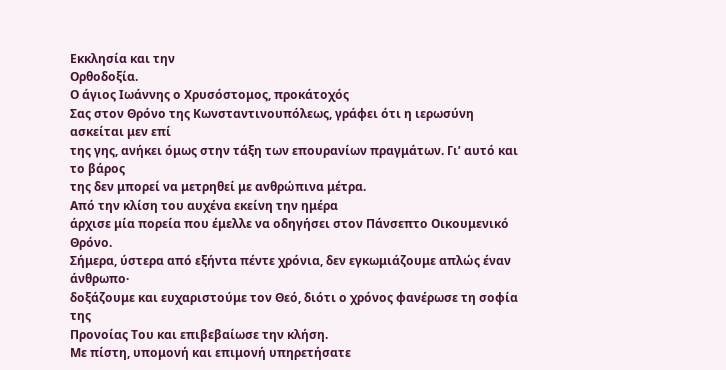Εκκλησία και την
Ορθοδοξία.
Ο άγιος Ιωάννης ο Χρυσόστομος, προκάτοχός
Σας στον Θρόνο της Κωνσταντινουπόλεως, γράφει ότι η ιερωσύνη ασκείται μεν επί
της γης, ανήκει όμως στην τάξη των επουρανίων πραγμάτων. Γι’ αυτό και το βάρος
της δεν μπορεί να μετρηθεί με ανθρώπινα μέτρα.
Από την κλίση του αυχένα εκείνη την ημέρα
άρχισε μία πορεία που έμελλε να οδηγήσει στον Πάνσεπτο Οικουμενικό Θρόνο.
Σήμερα, ύστερα από εξήντα πέντε χρόνια, δεν εγκωμιάζουμε απλώς έναν άνθρωπο·
δοξάζουμε και ευχαριστούμε τον Θεό, διότι ο χρόνος φανέρωσε τη σοφία της
Προνοίας Του και επιβεβαίωσε την κλήση.
Με πίστη, υπομονή και επιμονή υπηρετήσατε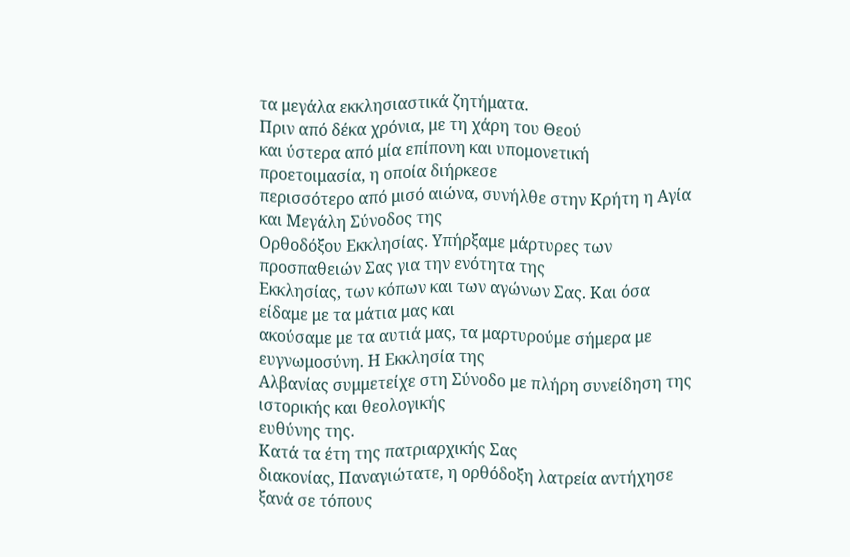τα μεγάλα εκκλησιαστικά ζητήματα.
Πριν από δέκα χρόνια, με τη χάρη του Θεού
και ύστερα από μία επίπονη και υπομονετική προετοιμασία, η οποία διήρκεσε
περισσότερο από μισό αιώνα, συνήλθε στην Κρήτη η Αγία και Μεγάλη Σύνοδος της
Ορθοδόξου Εκκλησίας. Υπήρξαμε μάρτυρες των προσπαθειών Σας για την ενότητα της
Εκκλησίας, των κόπων και των αγώνων Σας. Και όσα είδαμε με τα μάτια μας και
ακούσαμε με τα αυτιά μας, τα μαρτυρούμε σήμερα με ευγνωμοσύνη. Η Εκκλησία της
Αλβανίας συμμετείχε στη Σύνοδο με πλήρη συνείδηση της ιστορικής και θεολογικής
ευθύνης της.
Κατά τα έτη της πατριαρχικής Σας
διακονίας, Παναγιώτατε, η ορθόδοξη λατρεία αντήχησε ξανά σε τόπους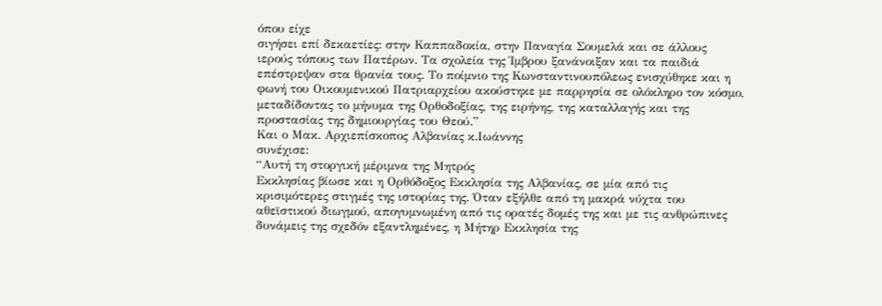όπου είχε
σιγήσει επί δεκαετίες: στην Καππαδοκία, στην Παναγία Σουμελά και σε άλλους
ιερούς τόπους των Πατέρων. Τα σχολεία της Ίμβρου ξανάνοιξαν και τα παιδιά
επέστρεψαν στα θρανία τους. Το ποίμνιο της Κωνσταντινουπόλεως ενισχύθηκε και η
φωνή του Οικουμενικού Πατριαρχείου ακούστηκε με παρρησία σε ολόκληρο τον κόσμο,
μεταδίδοντας το μήνυμα της Ορθοδοξίας, της ειρήνης, της καταλλαγής και της
προστασίας της δημιουργίας του Θεού.”
Και ο Μακ. Αρχιεπίσκοπος Αλβανίας κ.Ιωάννης
συνέχισε:
“Αυτή τη στοργική μέριμνα της Μητρός
Εκκλησίας βίωσε και η Ορθόδοξος Εκκλησία της Αλβανίας, σε μία από τις
κρισιμότερες στιγμές της ιστορίας της. Όταν εξήλθε από τη μακρά νύχτα του
αθεϊστικού διωγμού, απογυμνωμένη από τις ορατές δομές της και με τις ανθρώπινες
δυνάμεις της σχεδόν εξαντλημένες, η Μήτηρ Εκκλησία της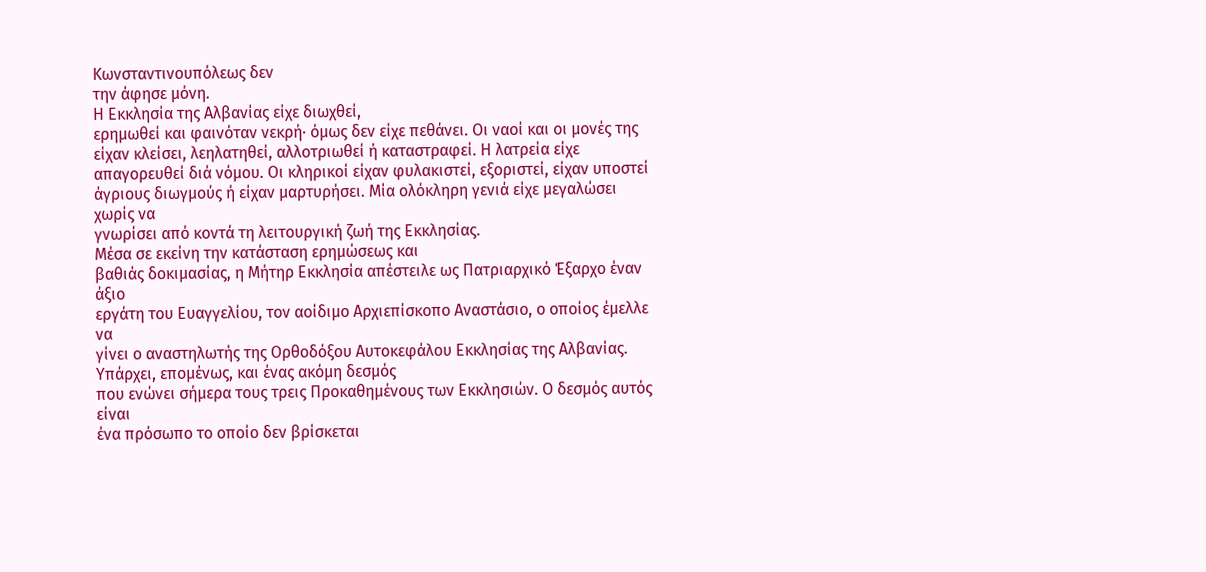Κωνσταντινουπόλεως δεν
την άφησε μόνη.
Η Εκκλησία της Αλβανίας είχε διωχθεί,
ερημωθεί και φαινόταν νεκρή· όμως δεν είχε πεθάνει. Οι ναοί και οι μονές της
είχαν κλείσει, λεηλατηθεί, αλλοτριωθεί ή καταστραφεί. Η λατρεία είχε
απαγορευθεί διά νόμου. Οι κληρικοί είχαν φυλακιστεί, εξοριστεί, είχαν υποστεί
άγριους διωγμούς ή είχαν μαρτυρήσει. Μία ολόκληρη γενιά είχε μεγαλώσει χωρίς να
γνωρίσει από κοντά τη λειτουργική ζωή της Εκκλησίας.
Μέσα σε εκείνη την κατάσταση ερημώσεως και
βαθιάς δοκιμασίας, η Μήτηρ Εκκλησία απέστειλε ως Πατριαρχικό Έξαρχο έναν άξιο
εργάτη του Ευαγγελίου, τον αοίδιμο Αρχιεπίσκοπο Αναστάσιο, ο οποίος έμελλε να
γίνει ο αναστηλωτής της Ορθοδόξου Αυτοκεφάλου Εκκλησίας της Αλβανίας.
Υπάρχει, επομένως, και ένας ακόμη δεσμός
που ενώνει σήμερα τους τρεις Προκαθημένους των Εκκλησιών. Ο δεσμός αυτός είναι
ένα πρόσωπο το οποίο δεν βρίσκεται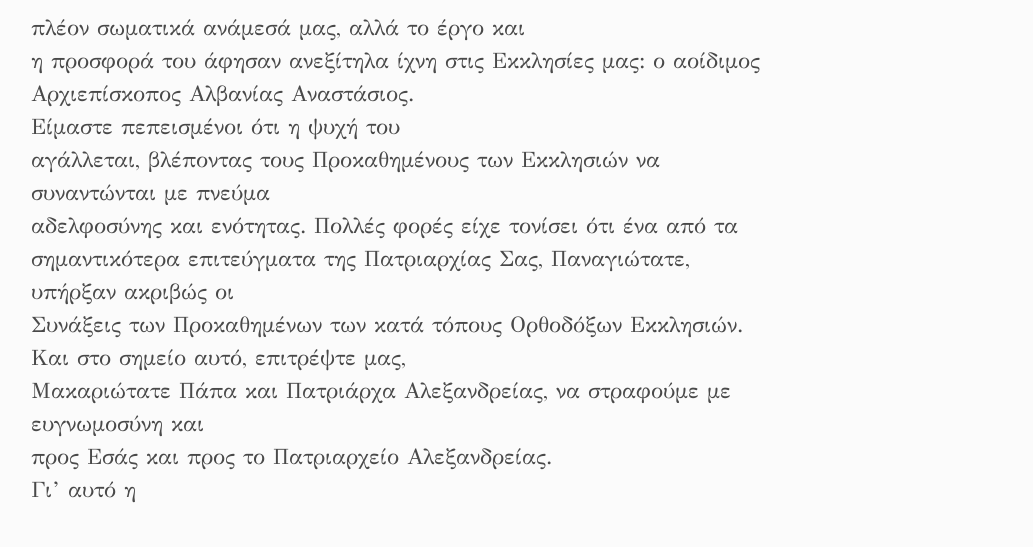πλέον σωματικά ανάμεσά μας, αλλά το έργο και
η προσφορά του άφησαν ανεξίτηλα ίχνη στις Εκκλησίες μας: ο αοίδιμος
Αρχιεπίσκοπος Αλβανίας Αναστάσιος.
Είμαστε πεπεισμένοι ότι η ψυχή του
αγάλλεται, βλέποντας τους Προκαθημένους των Εκκλησιών να συναντώνται με πνεύμα
αδελφοσύνης και ενότητας. Πολλές φορές είχε τονίσει ότι ένα από τα
σημαντικότερα επιτεύγματα της Πατριαρχίας Σας, Παναγιώτατε, υπήρξαν ακριβώς οι
Συνάξεις των Προκαθημένων των κατά τόπους Ορθοδόξων Εκκλησιών.
Και στο σημείο αυτό, επιτρέψτε μας,
Μακαριώτατε Πάπα και Πατριάρχα Αλεξανδρείας, να στραφούμε με ευγνωμοσύνη και
προς Εσάς και προς το Πατριαρχείο Αλεξανδρείας.
Γι’ αυτό η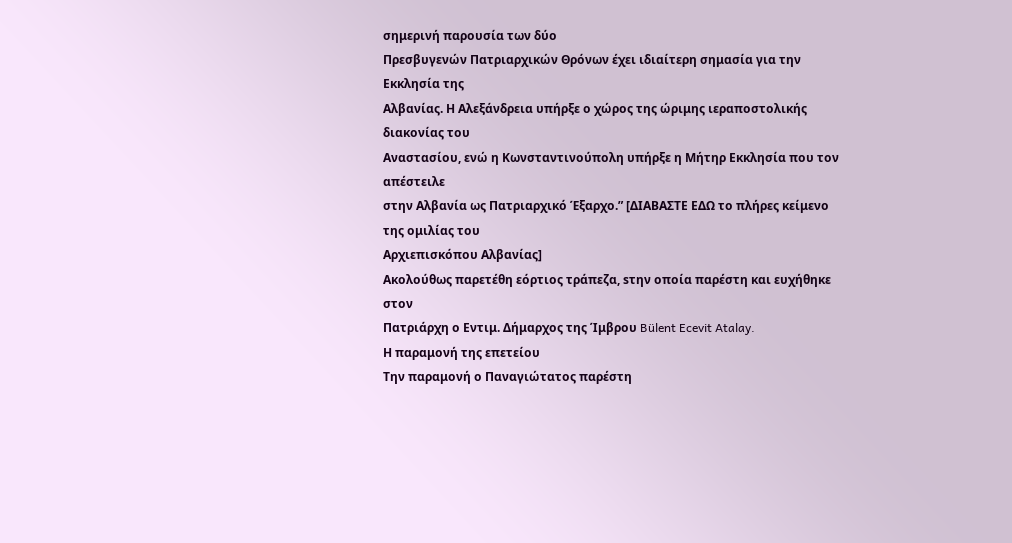σημερινή παρουσία των δύο
Πρεσβυγενών Πατριαρχικών Θρόνων έχει ιδιαίτερη σημασία για την Εκκλησία της
Αλβανίας. Η Αλεξάνδρεια υπήρξε ο χώρος της ώριμης ιεραποστολικής διακονίας του
Αναστασίου, ενώ η Κωνσταντινούπολη υπήρξε η Μήτηρ Εκκλησία που τον απέστειλε
στην Αλβανία ως Πατριαρχικό Έξαρχο.” [ΔΙΑΒΑΣΤΕ ΕΔΩ το πλήρες κείμενο της ομιλίας του
Αρχιεπισκόπου Αλβανίας]
Ακολούθως παρετέθη εόρτιος τράπεζα, sτην οποία παρέστη και ευχήθηκε στον
Πατριάρχη ο Εντιμ. Δήμαρχος της Ίμβρου Bülent Ecevit Atalay.
Η παραμονή της επετείου
Την παραμονή ο Παναγιώτατος παρέστη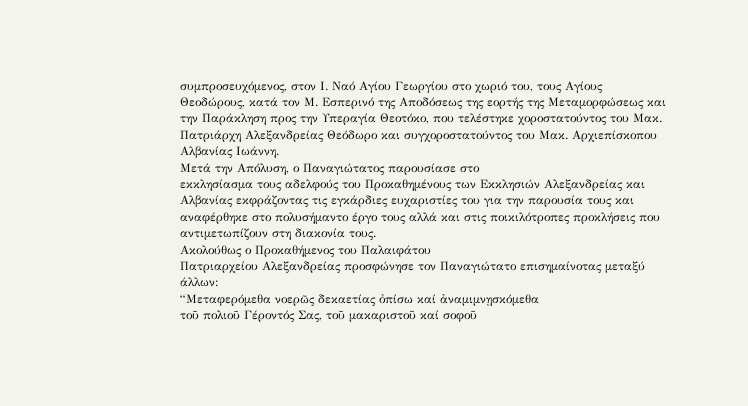συμπροσευχόμενος, στον Ι. Ναό Αγίου Γεωργίου στο χωριό του, τους Αγίους
Θεοδώρους, κατά τον Μ. Εσπερινό της Αποδόσεως της εορτής της Μεταμορφώσεως και
την Παράκληση προς την Υπεραγία Θεοτόκο, που τελέστηκε χοροστατούντος του Μακ.
Πατριάρχη Αλεξανδρείας Θεόδωρο και συγχοροστατούντος του Μακ. Αρχιεπίσκοπου
Αλβανίας Ιωάννη.
Μετά την Απόλυση, ο Παναγιώτατος παρουσίασε στο
εκκλησίασμα τους αδελφούς του Προκαθημένους των Εκκλησιών Αλεξανδρείας και
Αλβανίας εκφράζοντας τις εγκάρδιες ευχαριστίες του για την παρουσία τους και
αναφέρθηκε στο πολυσήμαντο έργο τους αλλά και στις ποικιλότροπες προκλήσεις που
αντιμετωπίζουν στη διακονία τους.
Ακολούθως ο Προκαθήμενος του Παλαιφάτου
Πατριαρχείου Αλεξανδρείας προσφώνησε τον Παναγιώτατο επισημαίνοτας μεταξύ
άλλων:
“Μεταφερόμεθα νοερῶς δεκαετίας ὀπίσω καί ἀναμιμνῃσκόμεθα
τοῦ πολιοῦ Γέροντός Σας, τοῦ μακαριστοῦ καί σοφοῦ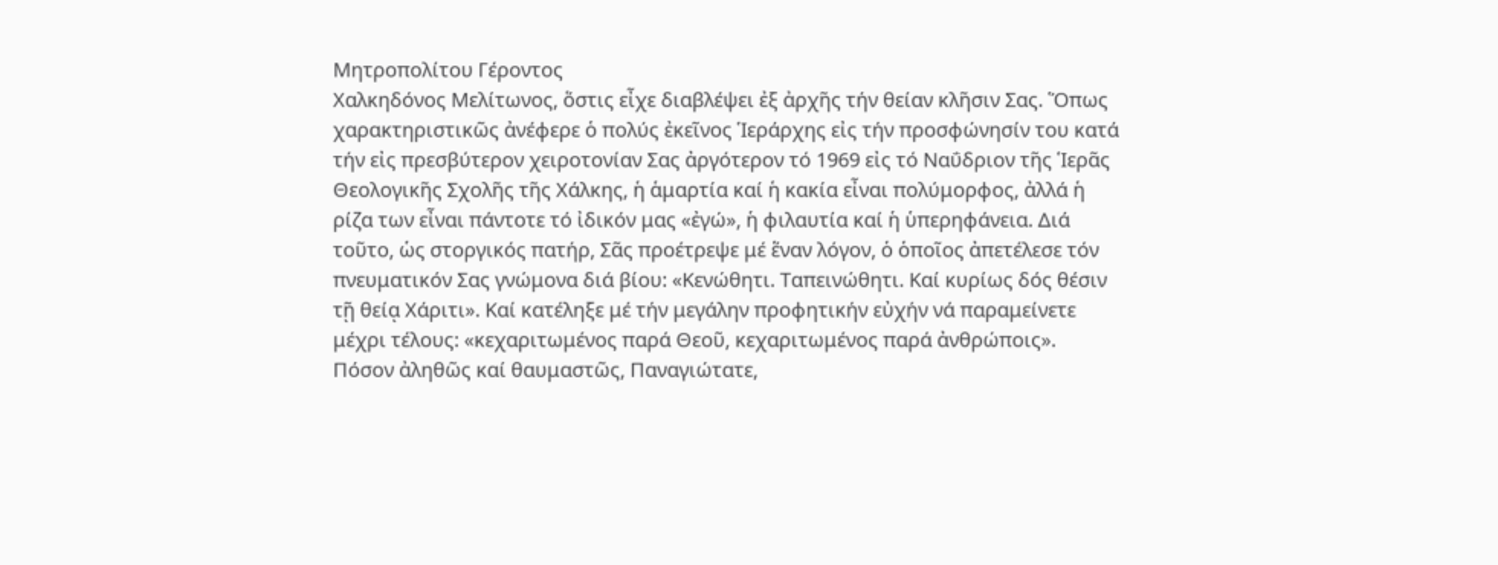Μητροπολίτου Γέροντος
Χαλκηδόνος Μελίτωνος, ὅστις εἶχε διαβλέψει ἐξ ἀρχῆς τήν θείαν κλῆσιν Σας. Ὅπως
χαρακτηριστικῶς ἀνέφερε ὁ πολύς ἐκεῖνος Ἱεράρχης εἰς τήν προσφώνησίν του κατά
τήν εἰς πρεσβύτερον χειροτονίαν Σας ἀργότερον τό 1969 εἰς τό Ναΰδριον τῆς Ἱερᾶς
Θεολογικῆς Σχολῆς τῆς Χάλκης, ἡ ἁμαρτία καί ἡ κακία εἶναι πολύμορφος, ἀλλά ἡ
ρίζα των εἶναι πάντοτε τό ἰδικόν μας «ἐγώ», ἡ φιλαυτία καί ἡ ὑπερηφάνεια. Διά
τοῦτο, ὡς στοργικός πατήρ, Σᾶς προέτρεψε μέ ἕναν λόγον, ὁ ὁποῖος ἀπετέλεσε τόν
πνευματικόν Σας γνώμονα διά βίου: «Κενώθητι. Ταπεινώθητι. Καί κυρίως δός θέσιν
τῇ θείᾳ Χάριτι». Καί κατέληξε μέ τήν μεγάλην προφητικήν εὐχήν νά παραμείνετε
μέχρι τέλους: «κεχαριτωμένος παρά Θεοῦ, κεχαριτωμένος παρά ἀνθρώποις».
Πόσον ἀληθῶς καί θαυμαστῶς, Παναγιώτατε,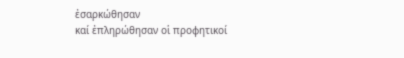ἐσαρκώθησαν
καί ἐπληρώθησαν οἱ προφητικοί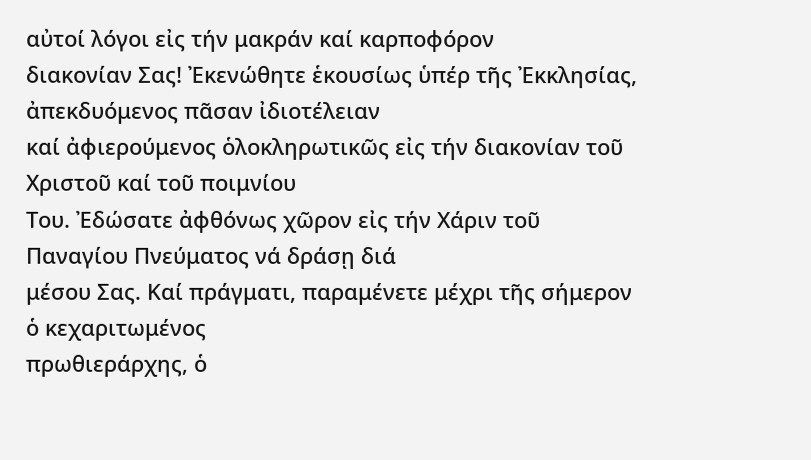αὐτοί λόγοι εἰς τήν μακράν καί καρποφόρον
διακονίαν Σας! Ἐκενώθητε ἑκουσίως ὑπέρ τῆς Ἐκκλησίας, ἀπεκδυόμενος πᾶσαν ἰδιοτέλειαν
καί ἀφιερούμενος ὁλοκληρωτικῶς εἰς τήν διακονίαν τοῦ Χριστοῦ καί τοῦ ποιμνίου
Του. Ἐδώσατε ἀφθόνως χῶρον εἰς τήν Χάριν τοῦ Παναγίου Πνεύματος νά δράσῃ διά
μέσου Σας. Καί πράγματι, παραμένετε μέχρι τῆς σήμερον ὁ κεχαριτωμένος
πρωθιεράρχης, ὁ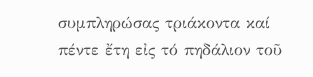συμπληρώσας τριάκοντα καί πέντε ἔτη εἰς τό πηδάλιον τοῦ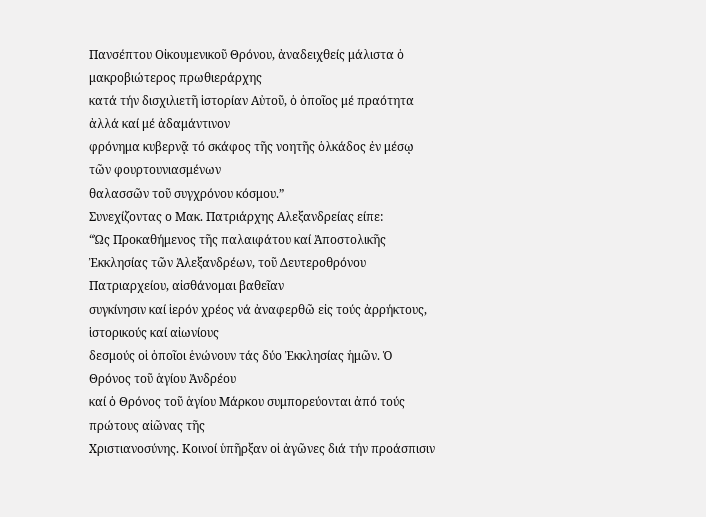Πανσέπτου Οἰκουμενικοῦ Θρόνου, ἀναδειχθείς μάλιστα ὁ μακροβιώτερος πρωθιεράρχης
κατά τήν δισχιλιετῆ ἱστορίαν Αὐτοῦ, ὁ ὁποῖος μέ πραότητα ἀλλά καί μέ ἀδαμάντινον
φρόνημα κυβερνᾷ τό σκάφος τῆς νοητῆς ὁλκάδος ἐν μέσῳ τῶν φουρτουνιασμένων
θαλασσῶν τοῦ συγχρόνου κόσμου.”
Συνεχίζοντας ο Μακ. Πατριάρχης Αλεξανδρείας είπε:
“Ὡς Προκαθήμενος τῆς παλαιφάτου καί Ἀποστολικῆς
Ἐκκλησίας τῶν Ἀλεξανδρέων, τοῦ Δευτεροθρόνου Πατριαρχείου, αἰσθάνομαι βαθεῖαν
συγκίνησιν καί ἱερόν χρέος νά ἀναφερθῶ εἰς τούς ἀρρήκτους, ἱστορικούς καί αἰωνίους
δεσμούς οἱ ὁποῖοι ἑνώνουν τάς δύο Ἐκκλησίας ἡμῶν. Ὁ Θρόνος τοῦ ἁγίου Ἀνδρέου
καί ὁ Θρόνος τοῦ ἁγίου Μάρκου συμπορεύονται ἀπό τούς πρώτους αἰῶνας τῆς
Χριστιανοσύνης. Κοινοί ὑπῆρξαν οἱ ἀγῶνες διά τήν προάσπισιν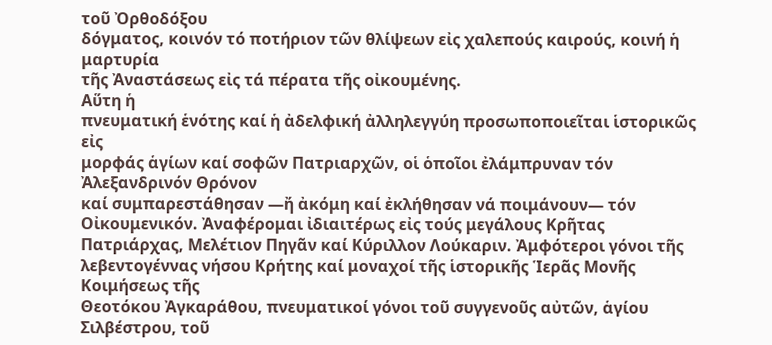τοῦ Ὀρθοδόξου
δόγματος, κοινόν τό ποτήριον τῶν θλίψεων εἰς χαλεπούς καιρούς, κοινή ἡ μαρτυρία
τῆς Ἀναστάσεως εἰς τά πέρατα τῆς οἰκουμένης.
Αὕτη ἡ
πνευματική ἑνότης καί ἡ ἀδελφική ἀλληλεγγύη προσωποποιεῖται ἱστορικῶς εἰς
μορφάς ἁγίων καί σοφῶν Πατριαρχῶν, οἱ ὁποῖοι ἐλάμπρυναν τόν Ἀλεξανδρινόν Θρόνον
καί συμπαρεστάθησαν —ἤ ἀκόμη καί ἐκλήθησαν νά ποιμάνουν— τόν Οἰκουμενικόν. Ἀναφέρομαι ἰδιαιτέρως εἰς τούς μεγάλους Κρῆτας
Πατριάρχας, Μελέτιον Πηγᾶν καί Κύριλλον Λούκαριν. Ἀμφότεροι γόνοι τῆς
λεβεντογέννας νήσου Κρήτης καί μοναχοί τῆς ἱστορικῆς Ἱερᾶς Μονῆς Κοιμήσεως τῆς
Θεοτόκου Ἀγκαράθου, πνευματικοί γόνοι τοῦ συγγενοῦς αὐτῶν, ἁγίου Σιλβέστρου, τοῦ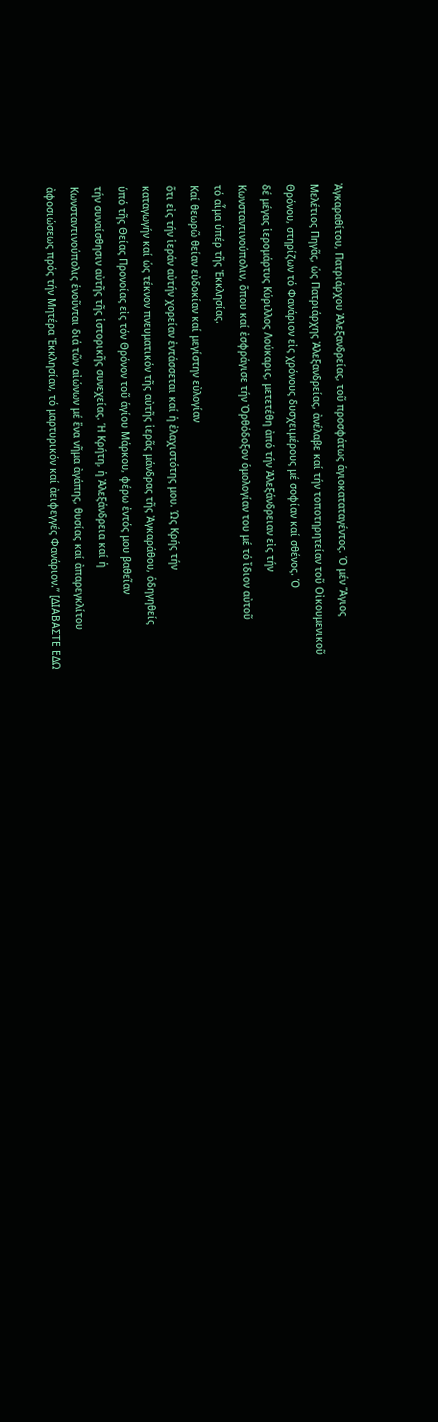Ἀγκαραθίτου, Πατριάρχου Ἀλεξανδρείας, τοῦ προσφάτως ἁγιοκαταταγέντος. Ὁ μέν Ἅγιος
Μελέτιος Πηγᾶς, ὡς Πατριάρχης Ἀλεξανδρείας, ἀνέλαβε καί τήν τοποτηρητείαν τοῦ Οἰκουμενικοῦ
Θρόνου, στηρίζων τό Φανάριον εἰς χρόνους δυσχειμέρους μέ σοφίαν καί σθένος. Ὁ
δέ μέγας ἱερομάρτυς Κύριλλος Λούκαρις, μετετέθη ἀπό τήν Ἀλεξάνδρειαν εἰς τήν
Κωνσταντινούπολιν, ὅπου καί ἐσφράγισε τήν Ὀρθόδοξον ὁμολογίαν του μέ τό ἴδιον αὐτοῦ
τό αἷμα ὑπέρ τῆς Ἐκκλησίας.
Καί θεωρῶ θείαν εὐδοκίαν καί μεγίστην εὐλογίαν
ὅτι εἰς τήν ἱεράν αὐτήν χορείαν ἐντάσσεται καί ἡ ἐλαχιστότης μου. Ὡς Κρής τήν
καταγωγήν καί ὡς τέκνον πνευματικόν τῆς αὐτῆς ἱερᾶς μάνδρας τῆς Ἀγκαράθου, ὁδηγηθείς
ὑπό τῆς Θείας Προνοίας εἰς τόν Θρόνον τοῦ ἁγίου Μάρκου, φέρω ἐντός μου βαθεῖαν
τήν συναίσθησιν αὐτῆς τῆς ἱστορικῆς συνεχείας. Ἡ Κρήτη, ἡ Ἀλεξάνδρεια καί ἡ
Κωνσταντινούπολις ἑνοῦνται διά τῶν αἰώνων μέ ἕνα νῆμα ἀγάπης, θυσίας καί ἀπαρεγκλίτου
ἀφοσιώσεως πρός τήν Μητέρα Ἐκκλησίαν, τό μαρτυρικόν καί ἀειφεγγές Φανάριον.” [ΔΙΑΒΑΣΤΕ ΕΔΩ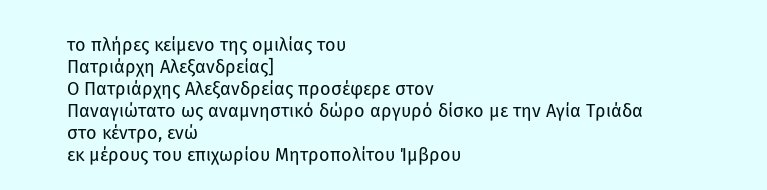το πλήρες κείμενο της ομιλίας του
Πατριάρχη Αλεξανδρείας]
Ο Πατριάρχης Αλεξανδρείας προσέφερε στον
Παναγιώτατο ως αναμνηστικό δώρο αργυρό δίσκο με την Αγία Τριάδα στο κέντρο, ενώ
εκ μέρους του επιχωρίου Μητροπολίτου Ίμβρου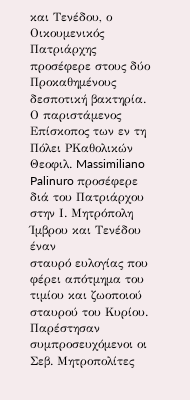και Τενέδου, ο Οικουμενικός
Πατριάρχης προσέφερε στους δύο Προκαθημένους δεσποτική βακτηρία. Ο παριστάμενος
Επίσκοπος των εν τη Πόλει ΡΚαθολικών Θεοφιλ. Massimiliano Palinuro προσέφερε διά του Πατριάρχου στην Ι. Μητρόπολη Ίμβρου και Τενέδου έναν
σταυρό ευλογίας που φέρει απότμημα του τιμίου και ζωοποιού σταυρού του Κυρίου.
Παρέστησαν συμπροσευχόμενοι οι Σεβ. Μητροπολίτες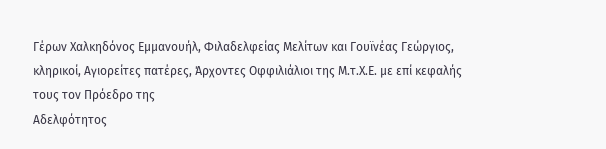Γέρων Χαλκηδόνος Εμμανουήλ, Φιλαδελφείας Μελίτων και Γουϊνέας Γεώργιος,
κληρικοί, Αγιορείτες πατέρες, Άρχοντες Οφφιλιάλιοι της Μ.τ.Χ.Ε. με επί κεφαλής τους τον Πρόεδρο της
Αδελφότητος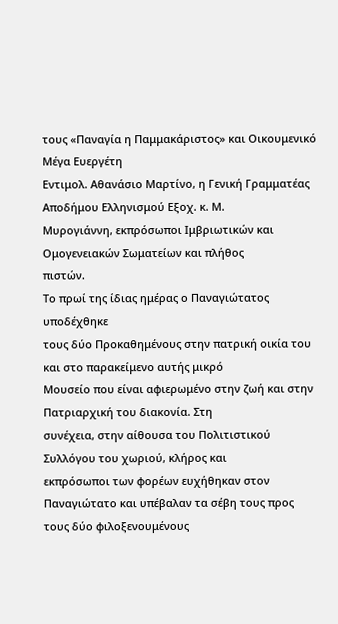τους «Παναγία η Παμμακάριστος» και Οικουμενικό Μέγα Ευεργέτη
Εντιμολ. Αθανάσιο Μαρτίνο, η Γενική Γραμματέας Αποδήμου Ελληνισμού Εξοχ. κ. Μ.
Μυρογιάννη, εκπρόσωποι Ιμβριωτικών και Ομογενειακών Σωματείων και πλήθος
πιστών.
Το πρωί της ίδιας ημέρας ο Παναγιώτατος υποδέχθηκε
τους δύο Προκαθημένους στην πατρική οικία του και στο παρακείμενο αυτής μικρό
Μουσείο που είναι αφιερωμένο στην ζωή και στην Πατριαρχική του διακονία. Στη
συνέχεια, στην αίθουσα του Πολιτιστικού Συλλόγου του χωριού, κλήρος και
εκπρόσωποι των φορέων ευχήθηκαν στον Παναγιώτατο και υπέβαλαν τα σέβη τους προς
τους δύο φιλοξενουμένους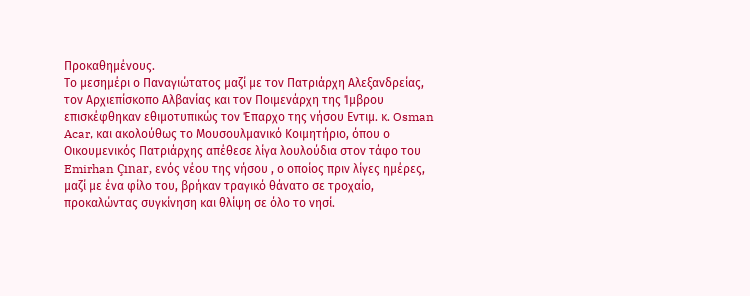Προκαθημένους.
Το μεσημέρι ο Παναγιώτατος μαζί με τον Πατριάρχη Αλεξανδρείας, τον Αρχιεπίσκοπο Αλβανίας και τον Ποιμενάρχη της Ίμβρου επισκέφθηκαν εθιμοτυπικώς τον Έπαρχο της νήσου Εντιμ. κ. Osman Acar, και ακολούθως το Μουσουλμανικό Κοιμητήριο, όπου ο Οικουμενικός Πατριάρχης απέθεσε λίγα λουλούδια στον τάφο του Emirhan Çınar, ενός νέου της νήσου , ο οποίος πριν λίγες ημέρες, μαζί με ένα φίλο του, βρήκαν τραγικό θάνατο σε τροχαίο, προκαλώντας συγκίνηση και θλίψη σε όλο το νησί.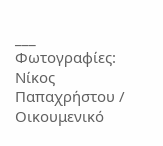___
Φωτογραφίες:
Νίκος Παπαχρήστου / Οικουμενικό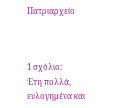Πατριαρχείο



1 σχόλιο:
Έτη πολλά, ευλογημένα και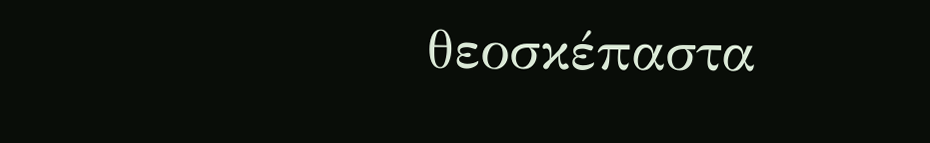θεοσκέπαστα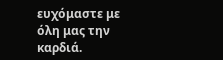ευχόμαστε με όλη μας την καρδιά.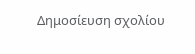Δημοσίευση σχολίου